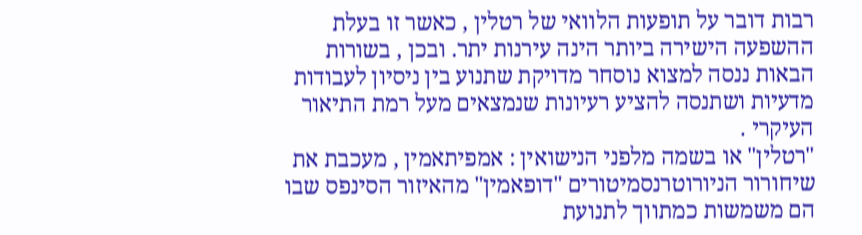רבות דובר על תופעות הלוואי של רטלין , כאשר זו בעלת ההשפעה הישירה ביותר הינה עירנות יתר. ובכן , בשורות הבאות ננסה למצוא נוסחר מדויקת שתנוע בין ניסיון לעבודות מדעיות ושתנסה להציע רעיונות שנמצאים מעל רמת התיאור העיקרי .
"רטלין" או בשמה מלפני הנישואין : אמפיתאמין , מעכבת את שיחורור הניורוטרנסמיטורים "דופאמין" מהאיזור הסינפס שבו הם משמשות כמתווך לתנועת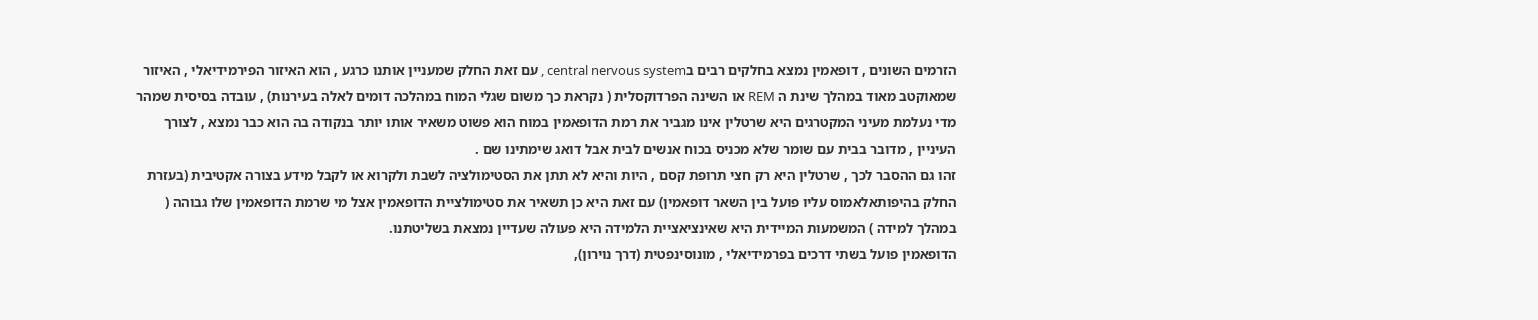הזרמים השונים , דופאמין נמצא בחלקים רבים בcentral nervous system , עם זאת החלק שמעניין אותנו כרגע , הוא האיזור הפירמידיאלי , האיזור שמאוקטב מאוד במהלך שינת ה REM או השינה הפרדוקסלית ( נקראת כך משום שגלי המוח במהלכה דומים לאלה בעירנות) , עובדה בסיסית שמהר מדי נעלמת מעיני המקטרגים היא שרטלין אינו מגביר את רמת הדופאמין במוח הוא פשוט משאיר אותו יותר בנקודה בה הוא כבר נמצא , לצורך העיניין , מדובר בבית עם שומר שלא מכניס בכוח אנשים לבית אבל דואג שימתינו שם .
זהו גם ההסבר לכך , שרטלין היא רק חצי תרופת קסם , היות והיא לא תתן את הסטימולציה לשבת ולקרוא או לקבל מידע בצורה אקטיבית (בעזרת החלק בהיפותאלאמוס עליו פועל בין השאר דופאמין) עם זאת היא כן תשאיר את סטימולציית הדופאמין אצל מי שרמת הדופאמין שלו גבוהה ( במהלך למידה ) המשמעות המיידית היא שאינציאציית הלמידה היא פעולה שעדיין נמצאת בשליטתנו.
הדופאמין פועל בשתי דרכים בפרמידיאלי , מונוסינפטית (דרך נוירון),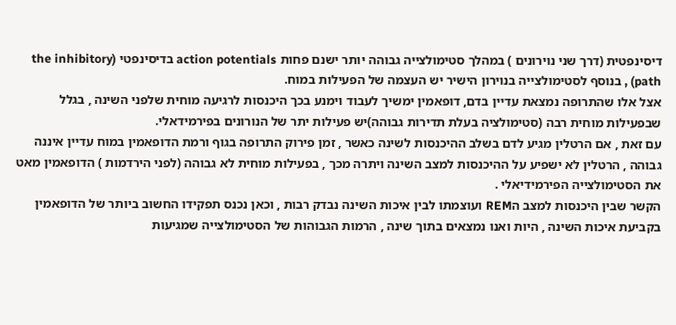דיסינפטית (דרך שני נוירונים ) במהלך סטימולצייה גבוהה יותר ישנם פחות action potentials בדיסינפטי (the inhibitory path) , בנוסף לסטימולצייה בנוירון הישיר יש העצמה של הפעילות במוח.
אצל אלו שהתרופה נמצאת עדיין בדם, דופאמין ימשיך לעבוד וימנע בכך היכנסות לרגיעה מוחית שלפני השינה , בגלל שבפעילות מוחית רבה (סטימולציה בעלת תדירות גבוהה)יש פעילות יתר של הנורונים בפירמידאלי.
עם זאת , אם הרטלין מגיע לדם בשלב ההיכנסות לשינה כאשר , זמן פירוק התרופה בגוף ורמת הדופאמין במוח עדיין איננה גבוהה , הרטלין לא ישפיע על ההיכנסות למצב השינה ויתרה מכך , בפעילות מוחית לא גבוהה (לפני הירדמות ) הדופאמין מאט את הסטימולצייה הפירמידיאלי .
הקשר שבין היכנסות למצב הREM ועוצמתו לבין איכות השינה נבדק רבות , וכאן נכנס תפקידו החשוב ביותר של הדופאמין בקביעת איכות השינה , היות ואנו נמצאים בתוך שינה , הרמות הגבוהות של הסטימולצייה שמגיעות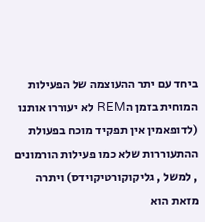ביחד עם יתר ההעוצמה של הפעילות המוחית בזמן הREM לא יעוררו אותנו (לדופאמין אין תפקיד מוכח בפעולת ההתעוררות שלא כמו פעילות הורמונים , למשל , גליקוקורטיקוידס) ויתרה מזאת הוא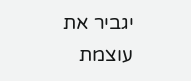יגביר את עוצמת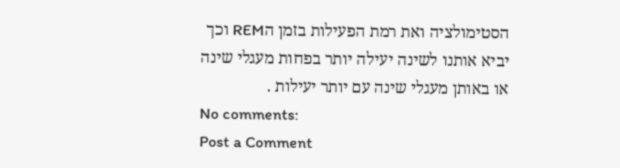הסטימולציה ואת רמת הפעילות בזמן הREM וכך יביא אותנו לשינה יעילה יותר בפחות מעגלי שינה או באותן מעגלי שינה עם יותר יעילות .
No comments:
Post a Comment